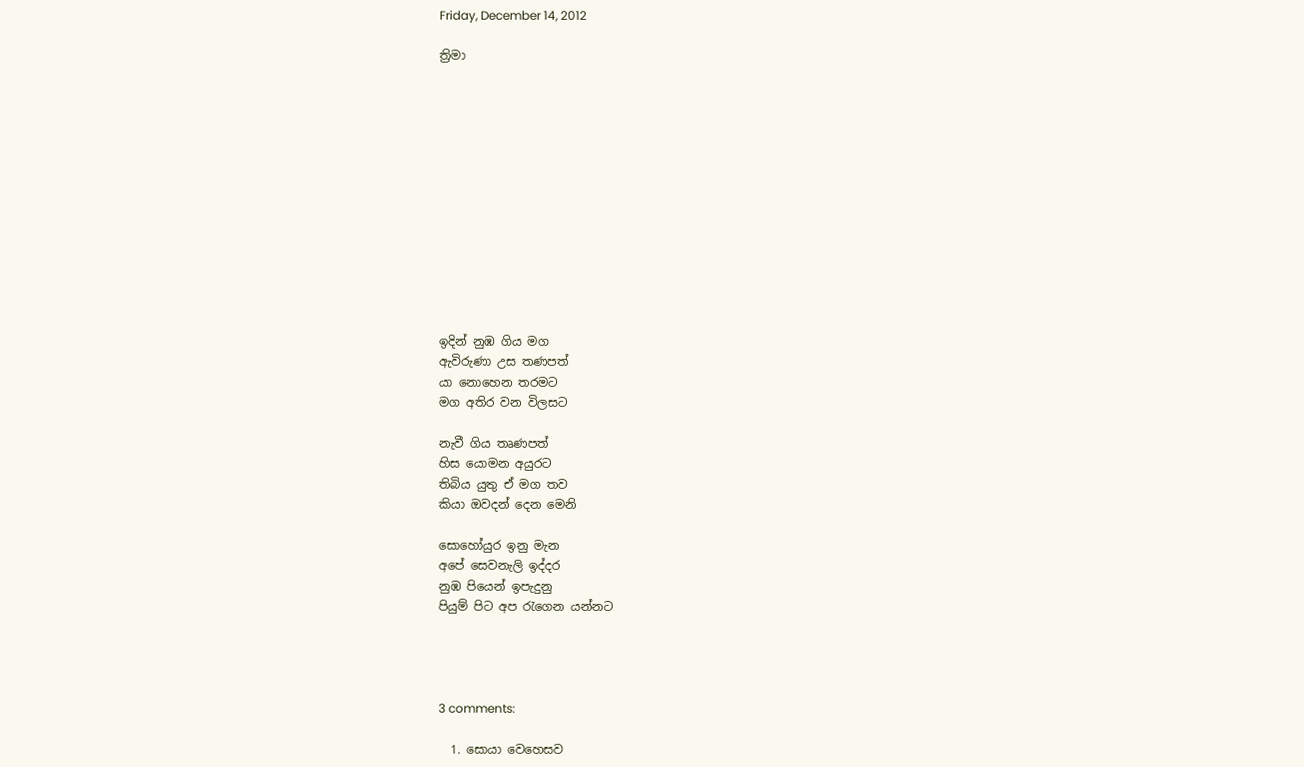Friday, December 14, 2012

ත්‍රිමා













ඉදින් නුඹ ගිය මග
ඇවිරුණා උස තණපත්
යා නොහෙන තරමට
මග අතිර වන විලසට

නැවී ගිය තෘණපත්
හිස යොමන අයුරට
තිබිය යුතු ඒ මග තව
කියා ඔවදන් දෙන මෙනි

සොහෝයුර ඉනු මැන
අපේ සෙවනැලි ඉද්දර
නුඹ පියෙන් ඉපැදුනු
පියුම් පිට අප රැගෙන යන්නට




3 comments:

  1. සොයා වෙහෙසව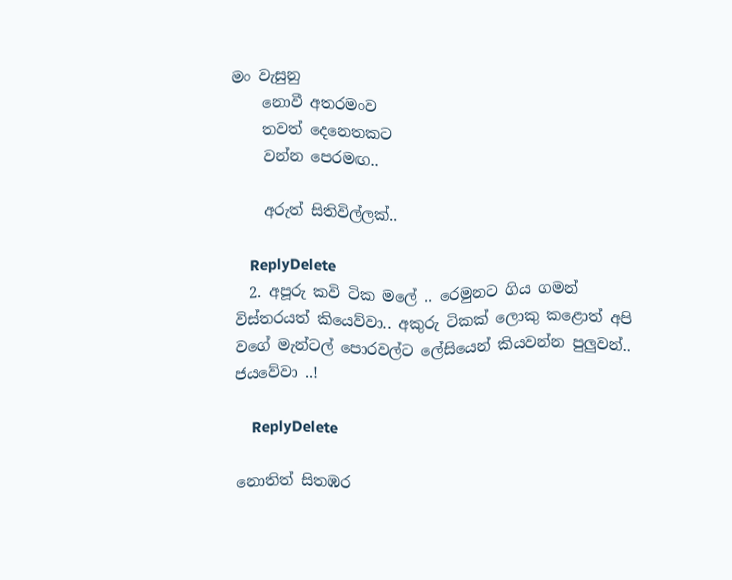මං වැසුනු
    නොවී අතරමංව
    තවත් දෙනෙතකට
    වන්න පෙරමඟ..

    අරුත් සිතිවිල්ලක්..

    ReplyDelete
  2. අපූරු කවි ටික මලේ .. රෙමුනට ගිය ගමන් විස්තරයත් කියෙව්වා.. අකුරු ටිකක් ලොකු කළොත් අපි වගේ මැන්ටල් පොරවල්ට ලේසියෙන් කියවන්න පුලුවන්.. ජයවේවා ..!

    ReplyDelete

නොතිත් සිතඹර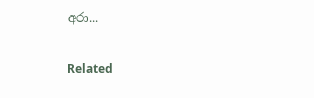අරා...

Related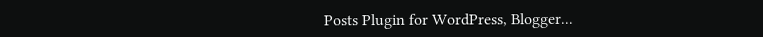Posts Plugin for WordPress, Blogger...